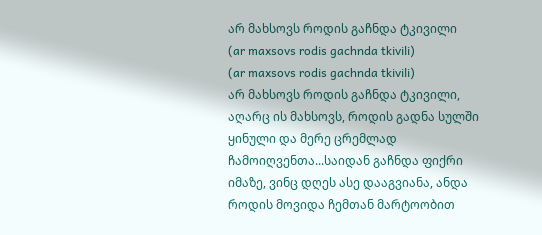არ მახსოვს როდის გაჩნდა ტკივილი
(ar maxsovs rodis gachnda tkivili)
(ar maxsovs rodis gachnda tkivili)
არ მახსოვს როდის გაჩნდა ტკივილი, აღარც ის მახსოვს, როდის გადნა სულში ყინული და მერე ცრემლად ჩამოიღვენთა...საიდან გაჩნდა ფიქრი იმაზე, ვინც დღეს ასე დააგვიანა, ანდა როდის მოვიდა ჩემთან მარტოობით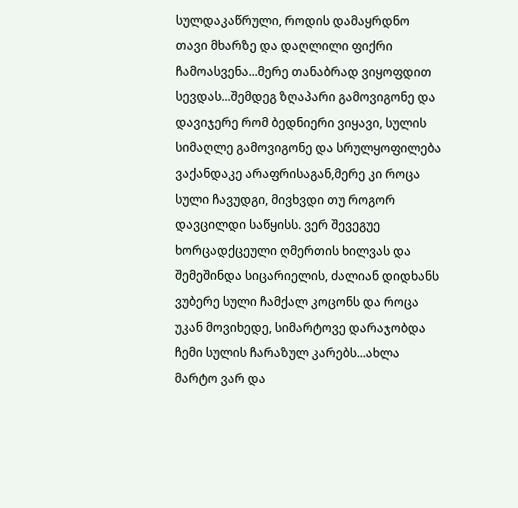სულდაკაწრული, როდის დამაყრდნო თავი მხარზე და დაღლილი ფიქრი ჩამოასვენა...მერე თანაბრად ვიყოფდით სევდას...შემდეგ ზღაპარი გამოვიგონე და დავიჯერე რომ ბედნიერი ვიყავი, სულის სიმაღლე გამოვიგონე და სრულყოფილება ვაქანდაკე არაფრისაგან,მერე კი როცა სული ჩავუდგი, მივხვდი თუ როგორ დავცილდი საწყისს. ვერ შევეგუე ხორცადქცეული ღმერთის ხილვას და შემეშინდა სიცარიელის, ძალიან დიდხანს ვუბერე სული ჩამქალ კოცონს და როცა უკან მოვიხედე, სიმარტოვე დარაჯობდა ჩემი სულის ჩარაზულ კარებს...ახლა მარტო ვარ და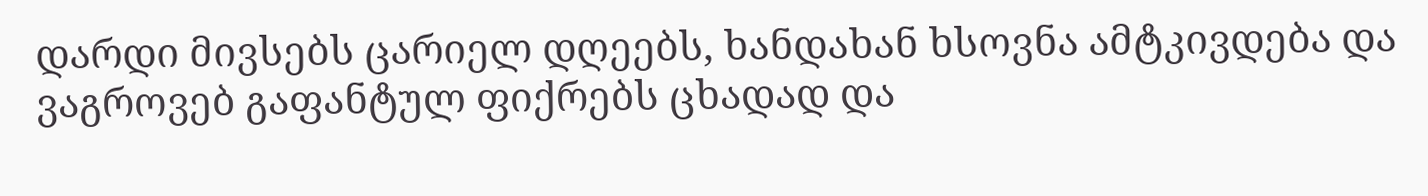დარდი მივსებს ცარიელ დღეებს, ხანდახან ხსოვნა ამტკივდება და ვაგროვებ გაფანტულ ფიქრებს ცხადად და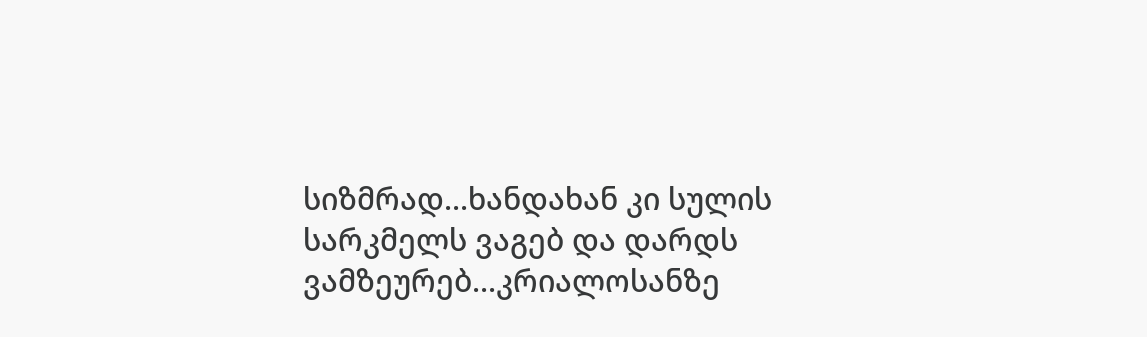სიზმრად...ხანდახან კი სულის სარკმელს ვაგებ და დარდს ვამზეურებ...კრიალოსანზე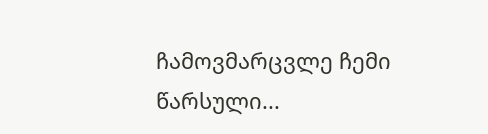ჩამოვმარცვლე ჩემი წარსული...